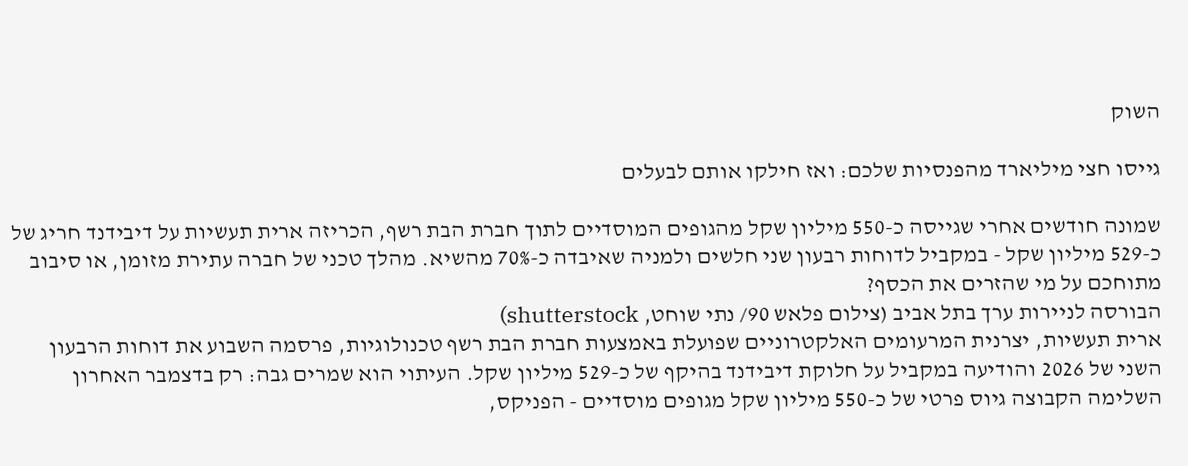השוק

גייסו חצי מיליארד מהפנסיות שלכם: ואז חילקו אותם לבעלים

שמונה חודשים אחרי שגייסה כ-550 מיליון שקל מהגופים המוסדיים לתוך חברת הבת רשף, הכריזה ארית תעשיות על דיבידנד חריג של כ-529 מיליון שקל - במקביל לדוחות רבעון שני חלשים ולמניה שאיבדה כ-70% מהשיא. מהלך טכני של חברה עתירת מזומן, או סיבוב מתוחכם על מי שהזרים את הכסף?
הבורסה לניירות ערך בתל אביב (צילום פלאש 90/ נתי שוחט, shutterstock)
ארית תעשיות, יצרנית המרעומים האלקטרוניים שפועלת באמצעות חברת הבת רשף טכנולוגיות, פרסמה השבוע את דוחות הרבעון השני של 2026 והודיעה במקביל על חלוקת דיבידנד בהיקף של כ-529 מיליון שקל. העיתוי הוא שמרים גבה: רק בדצמבר האחרון השלימה הקבוצה גיוס פרטי של כ-550 מיליון שקל מגופים מוסדיים - הפניקס,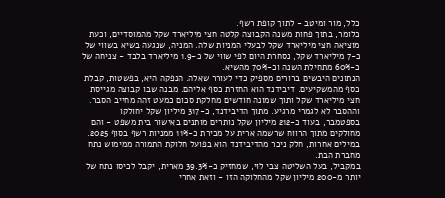כלל, מור ומיטב - לתוך קופת רשף.
כלומר, בתוך פחות משנה הקבוצה קלטה חצי מיליארד שקל מהמוסדיים, וכעת מוציאה חצי מיליארד שקל לבעלי המניות שלה. המניה, שנגעה בשיא בשווי של כ-7 מיליארד שקל, נסחרת היום לפי שווי של כ-1.9 מיליארד בלבד - צניחה של כ-60% מתחילת השנה וכ-70% מהשיא.
הנתונים היבשים ברורים מספיק כדי לעורר שאלה. הנפקה היא, בפשטות, קבלת כסף מהמשקיעים. דיבידנד הוא החזרת כסף אליהם. מבנה שבו קבוצה מגייסת חצי מיליארד שקל ותוך שמונה חודשים מחלקת סכום כמעט זהה מחייב הסבר.
וההסבר לא לגמרי מרגיע. מתוך הדיבידנד, כ-317 מיליון שקל יחולקו בספטמבר, בעוד כ-212 מיליון שקל נותרים מותנים באישור בית משפט - והם מחולקים מתוך הרווח שרשמה ארית על מכירת כ-11% ממניות רשף בסוף 2025.
במילים אחרות, חלק ניכר מהדיבידנד הוא בפועל חלוקת התמורה ממימוש נתח מחברת הבת.
במקביל, בעל השליטה צבי לוי, שמחזיק כ-39.3% מארית, יקבל לכיסו נתח של יותר מ-200 מיליון שקל מהחלוקה הזו - וזאת אחרי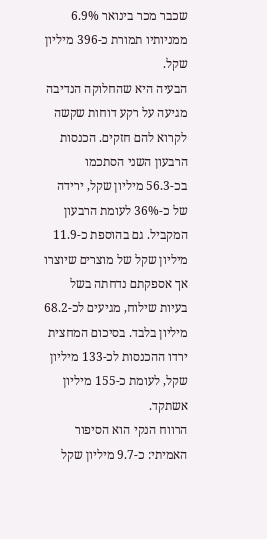שכבר מכר בינואר 6.9% ממניותיו תמורת כ-396 מיליון שקל.
הבעיה היא שהחלוקה הנדיבה מגיעה על רקע דוחות שקשה לקרוא להם חזקים. הכנסות הרבעון השני הסתכמו בכ-56.3 מיליון שקל, ירידה של כ-36% לעומת הרבעון המקביל. גם בהוספת כ-11.9 מיליון שקל של מוצרים שיוצרו אך אספקתם נדחתה בשל בעיות שילוח, מגיעים לכ-68.2 מיליון בלבד. בסיכום המחצית ירדו ההכנסות לכ-133 מיליון שקל, לעומת כ-155 מיליון אשתקד.
הרווח הנקי הוא הסיפור האמיתי: כ-9.7 מיליון שקל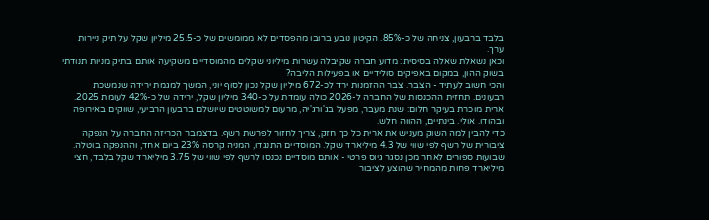בלבד ברבעון, צניחה של כ-85%. הקיטון נובע ברובו מהפסדים לא ממומשים של כ-25.5 מיליון שקל על תיק ניירות ערך.
וכאן נשאלת שאלה בסיסית: מדוע חברה שקיבלה עשרות מיליוני שקלים מהמוסדיים משקיעה אותם בתיק מניות תנודתי בשוק ההון, במקום באפיקים סולידיים או בפעילות הליבה?
והכי חשוב לעתיד - הצבר. צבר ההזמנות ירד לכ-672 מיליון שקל נכון לסוף יוני, המשך למגמת ירידה שנמשכת רבעונים. תחזית ההכנסות של החברה ל-2026 כולה עומדת על כ-340 מיליון שקל, ירידה של כ-42% לעומת 2025. ארית מוכרת בעיקר חלום: שנת מעבר, מפעל בג'ורג'יה, מרעום למשוטטים שיושלם ברבעון הרביעי, שווקים באירופה ובהודו. אולי. בינתיים, ההווה חלש.
כדי להבין למה השוק מעניש את ארית כל כך חזק, צריך לחזור לפרשת רשף. בדצמבר הכריזה החברה על הנפקה ציבורית של רשף לפי שווי של 4.3 מיליארד שקל. המוסדיים התנגדו, המניה קרסה 23% ביום אחד, וההנפקה בוטלה.
שבועות ספורים לאחר מכן נסגר גיוס פרטי - אותם מוסדיים נכנסו לרשף לפי שווי של 3.75 מיליארד שקל בלבד, חצי מיליארד פחות מהמחיר שהוצע לציבור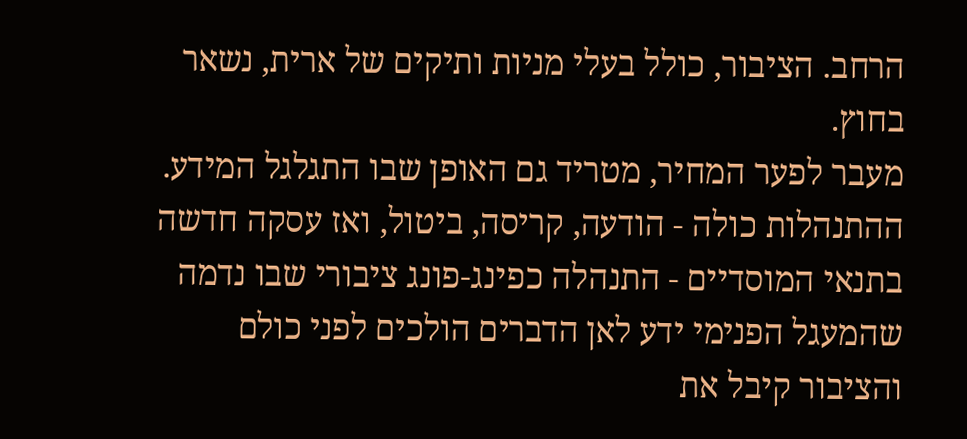הרחב. הציבור, כולל בעלי מניות ותיקים של ארית, נשאר בחוץ.
מעבר לפער המחיר, מטריד גם האופן שבו התגלגל המידע. ההתנהלות כולה - הודעה, קריסה, ביטול, ואז עסקה חדשה בתנאי המוסדיים - התנהלה כפינג-פונג ציבורי שבו נדמה שהמעגל הפנימי ידע לאן הדברים הולכים לפני כולם והציבור קיבל את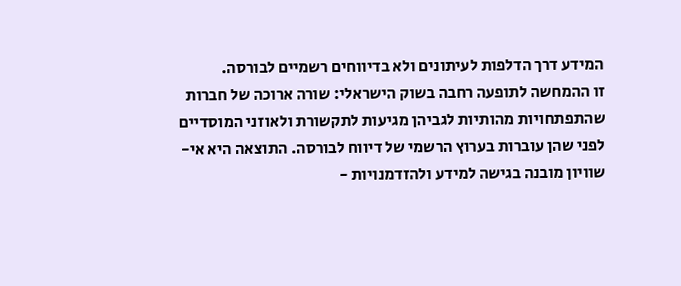המידע דרך הדלפות לעיתונים ולא בדיווחים רשמיים לבורסה.
זו ההמחשה לתופעה רחבה בשוק הישראלי: שורה ארוכה של חברות שהתפתחויות מהותיות לגביהן מגיעות לתקשורת ולאוזני המוסדיים לפני שהן עוברות בערוץ הרשמי של דיווח לבורסה. התוצאה היא אי-שוויון מובנה בגישה למידע ולהזדמנויות -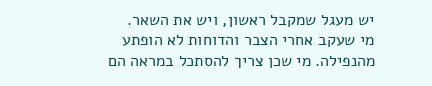יש מעגל שמקבל ראשון, ויש את השאר.
מי שעקב אחרי הצבר והדוחות לא הופתע מהנפילה. מי שכן צריך להסתכל במראה הם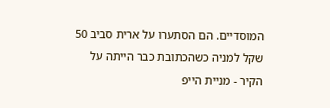המוסדיים. הם הסתערו על ארית סביב 50 שקל למניה כשהכתובת כבר הייתה על הקיר - מניית הייפ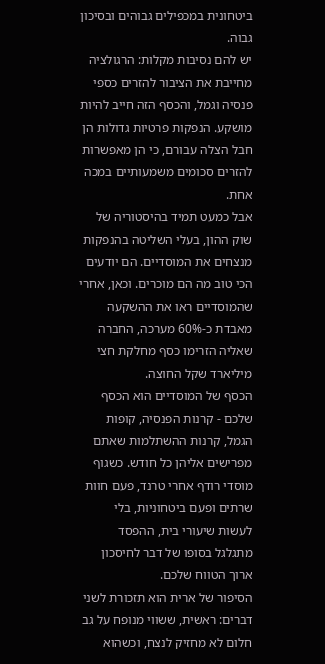ביטחונית במכפילים גבוהים ובסיכון גבוה.
יש להם נסיבות מקלות: הרגולציה מחייבת את הציבור להזרים כספי פנסיה וגמל, והכסף הזה חייב להיות מושקע. הנפקות פרטיות גדולות הן חבל הצלה עבורם, כי הן מאפשרות להזרים סכומים משמעותיים במכה אחת.
אבל כמעט תמיד בהיסטוריה של שוק ההון, בעלי השליטה בהנפקות מנצחים את המוסדיים. הם יודעים הכי טוב מה הם מוכרים. וכאן, אחרי שהמוסדיים ראו את ההשקעה מאבדת כ-60% מערכה, החברה שאליה הזרימו כסף מחלקת חצי מיליארד שקל החוצה.
הכסף של המוסדיים הוא הכסף שלכם - קרנות הפנסיה, קופות הגמל, קרנות ההשתלמות שאתם מפרישים אליהן כל חודש. כשגוף מוסדי רודף אחרי טרנד, פעם חוות שרתים ופעם ביטחוניות, בלי לעשות שיעורי בית, ההפסד מתגלגל בסופו של דבר לחיסכון ארוך הטווח שלכם.
הסיפור של ארית הוא תזכורת לשני דברים: ראשית, ששווי מנופח על גב חלום לא מחזיק לנצח, וכשהוא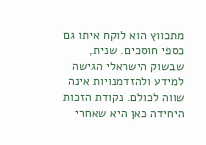מתכווץ הוא לוקח איתו גם כספי חוסכים. שנית, שבשוק הישראלי הגישה למידע ולהזדמנויות אינה שווה לכולם. נקודת הזכות היחידה כאן היא שאחרי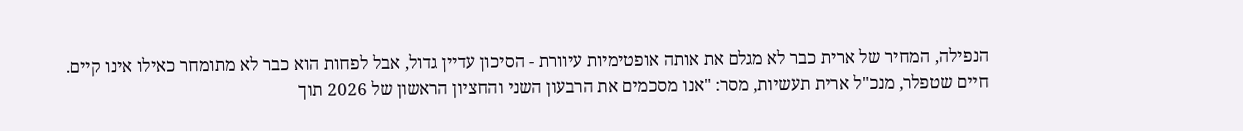הנפילה, המחיר של ארית כבר לא מגלם את אותה אופטימיות עיוורת - הסיכון עדיין גדול, אבל לפחות הוא כבר לא מתומחר כאילו אינו קיים.
חיים שטפלר, מנכ"ל ארית תעשיות, מסר: "אנו מסכמים את הרבעון השני והחציון הראשון של 2026 תוך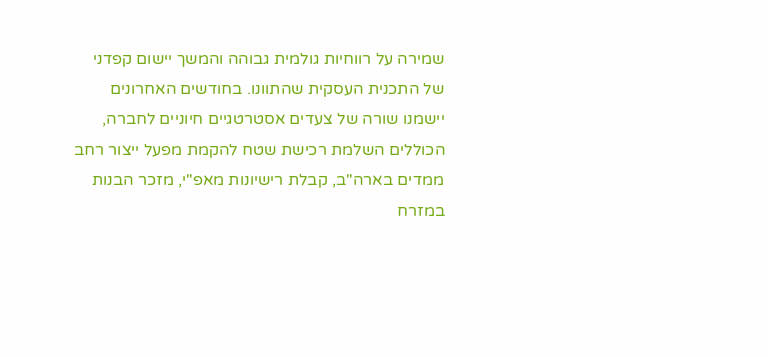שמירה על רווחיות גולמית גבוהה והמשך יישום קפדני של התכנית העסקית שהתוונו. בחודשים האחרונים יישמנו שורה של צעדים אסטרטגיים חיוניים לחברה, הכוללים השלמת רכישת שטח להקמת מפעל ייצור רחב ממדים בארה"ב, קבלת רישיונות מאפ"י, מזכר הבנות במזרח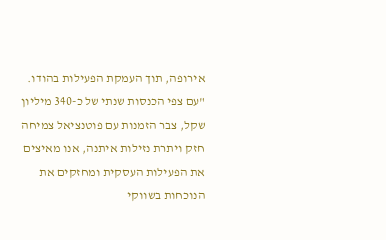אירופה, תוך העמקת הפעילות בהודו.
"עם צפי הכנסות שנתי של כ-340 מיליון שקל, צבר הזמנות עם פוטנציאל צמיחה חזק ויתרת נזילות איתנה, אנו מאיצים את הפעילות העסקית ומחזקים את הנוכחות בשווקי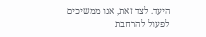היעד. לצד זאת, אנו ממשיכים לפעול להרחבת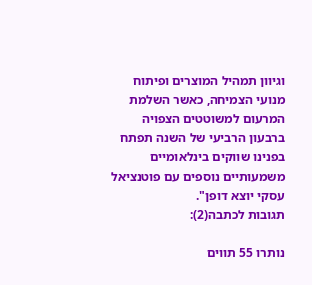וגיוון תמהיל המוצרים ופיתוח מנועי הצמיחה, כאשר השלמת המרעום למשוטטים הצפויה ברבעון הרביעי של השנה תפתח בפנינו שווקים בינלאומיים משמעותיים נוספים עם פוטנציאל עסקי יוצא דופן".
תגובות לכתבה(2):

נותרו 55 תווים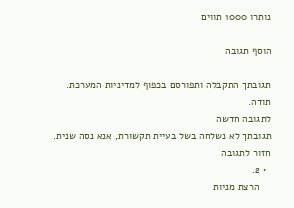נותרו 1000 תווים

הוסף תגובה

תגובתך התקבלה ותפורסם בכפוף למדיניות המערכת.
תודה.
לתגובה חדשה
תגובתך לא נשלחה בשל בעיית תקשורת, אנא נסה שנית.
חזור לתגובה
  • 2.
    הרצת מניות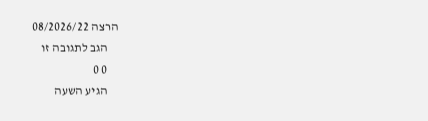הרצה 08/2026/22
    הגב לתגובה זו
    0 0
    הגיע השעה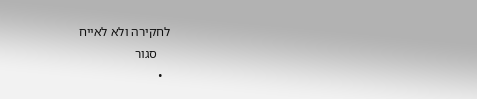לחקירה ולא לאייח
    סגור
  •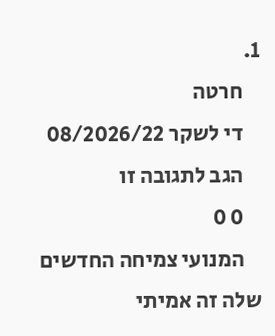1.
    חרטה
    די לשקר 08/2026/22
    הגב לתגובה זו
    0 0
    המנועי צמיחה החדשים שלה זה אמיתי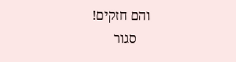והם חזקים!
    סגור